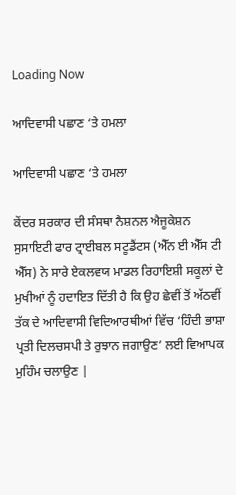Loading Now

ਆਦਿਵਾਸੀ ਪਛਾਣ ‘ਤੇ ਹਮਲਾ

ਆਦਿਵਾਸੀ ਪਛਾਣ ‘ਤੇ ਹਮਲਾ

ਕੇਂਦਰ ਸਰਕਾਰ ਦੀ ਸੰਸਥਾ ਨੈਸ਼ਨਲ ਐਜੂਕੇਸ਼ਨ ਸੁਸਾਇਟੀ ਫਾਰ ਟ੍ਰਾਈਬਲ ਸਟੂਡੈਂਟਸ (ਐੱਨ ਈ ਐੱਸ ਟੀ ਐੱਸ) ਨੇ ਸਾਰੇ ਏਕਲਵਯ ਮਾਡਲ ਰਿਹਾਇਸ਼ੀ ਸਕੂਲਾਂ ਦੇ ਮੁਖੀਆਂ ਨੂੰ ਹਦਾਇਤ ਦਿੱਤੀ ਹੈ ਕਿ ਉਹ ਛੇਵੀਂ ਤੋਂ ਅੱਠਵੀਂ ਤੱਕ ਦੇ ਆਦਿਵਾਸੀ ਵਿਦਿਆਰਥੀਆਂ ਵਿੱਚ ‘ਹਿੰਦੀ ਭਾਸ਼ਾ ਪ੍ਰਤੀ ਦਿਲਚਸਪੀ ਤੇ ਰੁਝਾਨ ਜਗਾਉਣ’ ਲਈ ਵਿਆਪਕ ਮੁਹਿੰਮ ਚਲਾਉਣ |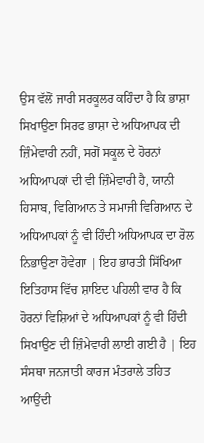ਉਸ ਵੱਲੋਂ ਜਾਰੀ ਸਰਕੂਲਰ ਕਹਿੰਦਾ ਹੈ ਕਿ ਭਾਸ਼ਾ ਸਿਖਾਉਣਾ ਸਿਰਫ ਭਾਸ਼ਾ ਦੇ ਅਧਿਆਪਕ ਦੀ ਜ਼ਿੰਮੇਵਾਰੀ ਨਹੀਂ, ਸਗੋਂ ਸਕੂਲ ਦੇ ਹੋਰਨਾਂ ਅਧਿਆਪਕਾਂ ਦੀ ਵੀ ਜ਼ਿੰਮੇਵਾਰੀ ਹੈ, ਯਾਨੀ ਹਿਸਾਬ, ਵਿਗਿਆਨ ਤੇ ਸਮਾਜੀ ਵਿਗਿਆਨ ਦੇ ਅਧਿਆਪਕਾਂ ਨੂੰ ਵੀ ਹਿੰਦੀ ਅਧਿਆਪਕ ਦਾ ਰੋਲ ਨਿਭਾਉਣਾ ਹੋਵੇਗਾ | ਇਹ ਭਾਰਤੀ ਸਿੱਖਿਆ ਇਤਿਹਾਸ ਵਿੱਚ ਸ਼ਾਇਦ ਪਹਿਲੀ ਵਾਰ ਹੈ ਕਿ ਹੋਰਨਾਂ ਵਿਸ਼ਿਆਂ ਦੇ ਅਧਿਆਪਕਾਂ ਨੂੰ ਵੀ ਹਿੰਦੀ ਸਿਖਾਉਣ ਦੀ ਜ਼ਿੰਮੇਵਾਰੀ ਲਾਈ ਗਈ ਹੈ | ਇਹ ਸੰਸਥਾ ਜਨਜਾਤੀ ਕਾਰਜ ਮੰਤਰਾਲੇ ਤਹਿਤ ਆਉਂਦੀ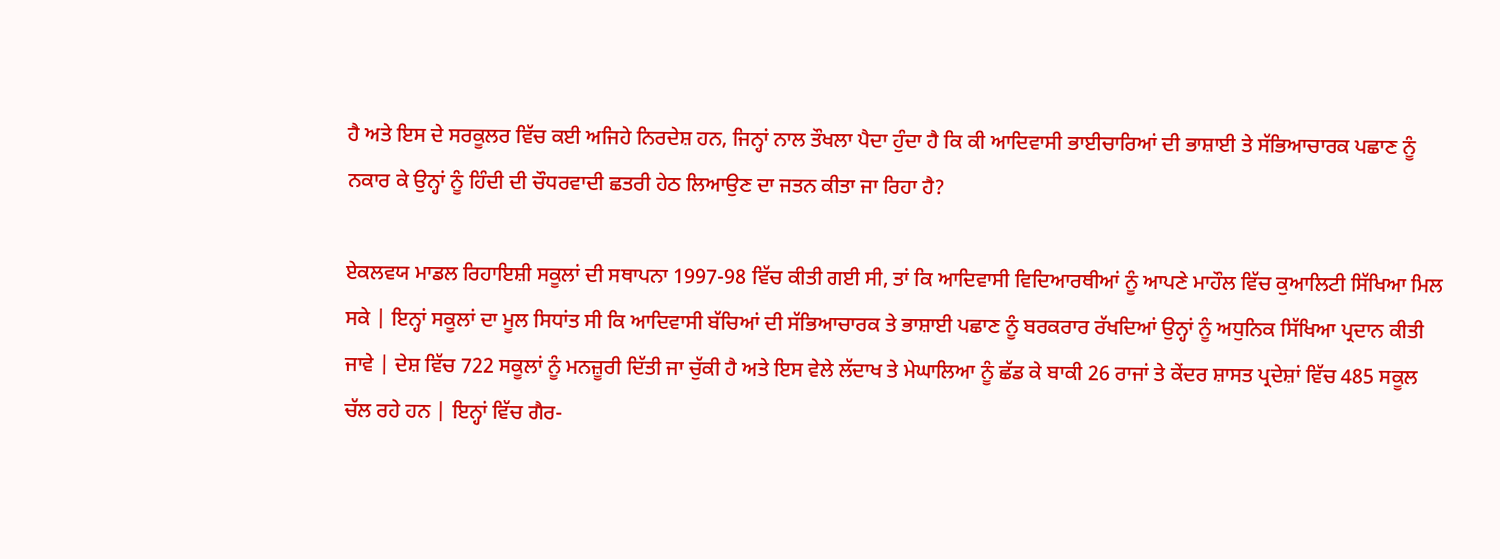ਹੈ ਅਤੇ ਇਸ ਦੇ ਸਰਕੂਲਰ ਵਿੱਚ ਕਈ ਅਜਿਹੇ ਨਿਰਦੇਸ਼ ਹਨ, ਜਿਨ੍ਹਾਂ ਨਾਲ ਤੌਖਲਾ ਪੈਦਾ ਹੁੰਦਾ ਹੈ ਕਿ ਕੀ ਆਦਿਵਾਸੀ ਭਾਈਚਾਰਿਆਂ ਦੀ ਭਾਸ਼ਾਈ ਤੇ ਸੱਭਿਆਚਾਰਕ ਪਛਾਣ ਨੂੰ ਨਕਾਰ ਕੇ ਉਨ੍ਹਾਂ ਨੂੰ ਹਿੰਦੀ ਦੀ ਚੌਧਰਵਾਦੀ ਛਤਰੀ ਹੇਠ ਲਿਆਉਣ ਦਾ ਜਤਨ ਕੀਤਾ ਜਾ ਰਿਹਾ ਹੈ?

ਏਕਲਵਯ ਮਾਡਲ ਰਿਹਾਇਸ਼ੀ ਸਕੂਲਾਂ ਦੀ ਸਥਾਪਨਾ 1997-98 ਵਿੱਚ ਕੀਤੀ ਗਈ ਸੀ, ਤਾਂ ਕਿ ਆਦਿਵਾਸੀ ਵਿਦਿਆਰਥੀਆਂ ਨੂੰ ਆਪਣੇ ਮਾਹੌਲ ਵਿੱਚ ਕੁਆਲਿਟੀ ਸਿੱਖਿਆ ਮਿਲ ਸਕੇ | ਇਨ੍ਹਾਂ ਸਕੂਲਾਂ ਦਾ ਮੂਲ ਸਿਧਾਂਤ ਸੀ ਕਿ ਆਦਿਵਾਸੀ ਬੱਚਿਆਂ ਦੀ ਸੱਭਿਆਚਾਰਕ ਤੇ ਭਾਸ਼ਾਈ ਪਛਾਣ ਨੂੰ ਬਰਕਰਾਰ ਰੱਖਦਿਆਂ ਉਨ੍ਹਾਂ ਨੂੰ ਅਧੁਨਿਕ ਸਿੱਖਿਆ ਪ੍ਰਦਾਨ ਕੀਤੀ ਜਾਵੇ | ਦੇਸ਼ ਵਿੱਚ 722 ਸਕੂਲਾਂ ਨੂੰ ਮਨਜ਼ੂਰੀ ਦਿੱਤੀ ਜਾ ਚੁੱਕੀ ਹੈ ਅਤੇ ਇਸ ਵੇਲੇ ਲੱਦਾਖ ਤੇ ਮੇਘਾਲਿਆ ਨੂੰ ਛੱਡ ਕੇ ਬਾਕੀ 26 ਰਾਜਾਂ ਤੇ ਕੇਂਦਰ ਸ਼ਾਸਤ ਪ੍ਰਦੇਸ਼ਾਂ ਵਿੱਚ 485 ਸਕੂਲ ਚੱਲ ਰਹੇ ਹਨ | ਇਨ੍ਹਾਂ ਵਿੱਚ ਗੈਰ-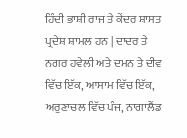ਹਿੰਦੀ ਭਾਸ਼ੀ ਰਾਜ ਤੇ ਕੇਂਦਰ ਸ਼ਾਸਤ ਪ੍ਰਦੇਸ਼ ਸ਼ਾਮਲ ਹਨ | ਦਾਦਰ ਤੇ ਨਗਰ ਹਵੇਲੀ ਅਤੇ ਦਮਨ ਤੇ ਦੀਵ ਵਿੱਚ ਇੱਕ, ਆਸਾਮ ਵਿੱਚ ਇੱਕ, ਅਰੁਣਾਚਲ ਵਿੱਚ ਪੰਜ, ਨਾਗਾਲੈਂਡ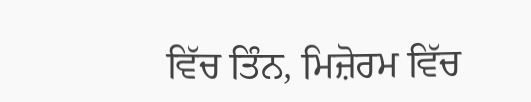ਵਿੱਚ ਤਿੰਨ, ਮਿਜ਼ੋਰਮ ਵਿੱਚ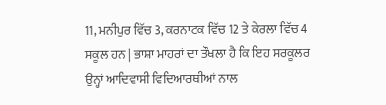11, ਮਨੀਪੁਰ ਵਿੱਚ 3, ਕਰਨਾਟਕ ਵਿੱਚ 12 ਤੇ ਕੇਰਲਾ ਵਿੱਚ 4 ਸਕੂਲ ਹਨ | ਭਾਸ਼ਾ ਮਾਹਰਾਂ ਦਾ ਤੌਖਲਾ ਹੈ ਕਿ ਇਹ ਸਰਕੂਲਰ ਉਨ੍ਹਾਂ ਆਦਿਵਾਸੀ ਵਿਦਿਆਰਥੀਆਂ ਨਾਲ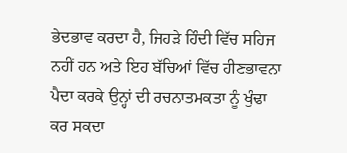ਭੇਦਭਾਵ ਕਰਦਾ ਹੈ, ਜਿਹੜੇ ਹਿੰਦੀ ਵਿੱਚ ਸਹਿਜ ਨਹੀਂ ਹਨ ਅਤੇ ਇਹ ਬੱਚਿਆਂ ਵਿੱਚ ਹੀਣਭਾਵਨਾ ਪੈਦਾ ਕਰਕੇ ਉਨ੍ਹਾਂ ਦੀ ਰਚਨਾਤਮਕਤਾ ਨੂੰ ਖੁੰਢਾ ਕਰ ਸਕਦਾ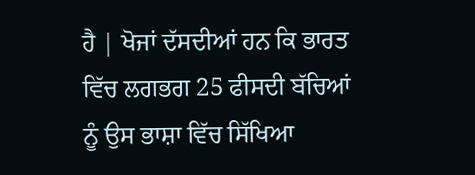ਹੈ | ਖੋਜਾਂ ਦੱਸਦੀਆਂ ਹਨ ਕਿ ਭਾਰਤ ਵਿੱਚ ਲਗਭਗ 25 ਫੀਸਦੀ ਬੱਚਿਆਂ ਨੂੰ ਉਸ ਭਾਸ਼ਾ ਵਿੱਚ ਸਿੱਖਿਆ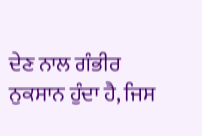ਦੇਣ ਨਾਲ ਗੰਭੀਰ ਨੁਕਸਾਨ ਹੁੰਦਾ ਹੈ, ਜਿਸ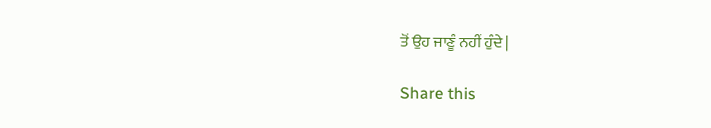ਤੋਂ ਉਹ ਜਾਣੂੰ ਨਹੀਂ ਹੁੰਦੇ |

Share this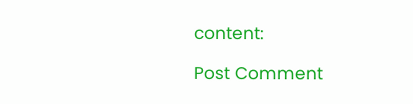content:

Post Comment